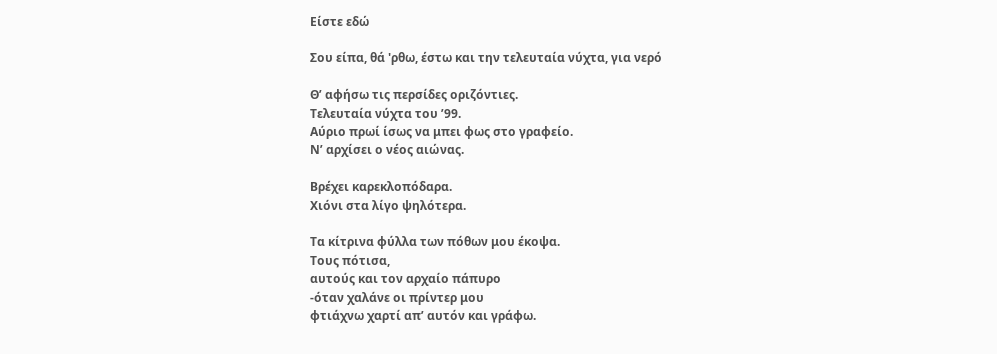Είστε εδώ

Σου είπα, θά 'ρθω, έστω και την τελευταία νύχτα, για νερό

Θ’ αφήσω τις περσίδες οριζόντιες.
Τελευταία νύχτα του ’99.
Αύριο πρωί ίσως να μπει φως στο γραφείο.
Ν’ αρχίσει ο νέος αιώνας.

Βρέχει καρεκλοπόδαρα.
Χιόνι στα λίγο ψηλότερα.

Τα κίτρινα φύλλα των πόθων μου έκοψα.
Τους πότισα,
αυτούς και τον αρχαίο πάπυρο
-όταν χαλάνε οι πρίντερ μου
φτιάχνω χαρτί απ’ αυτόν και γράφω.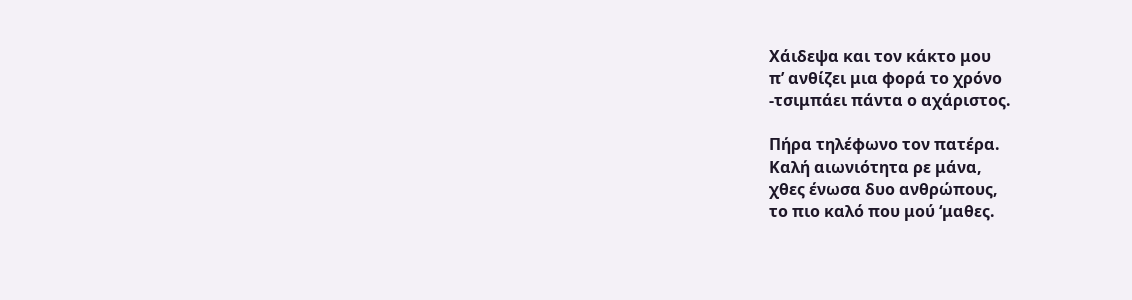Χάιδεψα και τον κάκτο μου
π’ ανθίζει μια φορά το χρόνο
-τσιμπάει πάντα ο αχάριστος.

Πήρα τηλέφωνο τον πατέρα.
Καλή αιωνιότητα ρε μάνα,
χθες ένωσα δυο ανθρώπους,
το πιο καλό που μού ‘μαθες.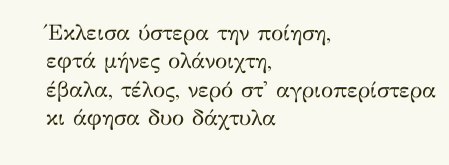Έκλεισα ύστερα την ποίηση,
εφτά μήνες ολάνοιχτη,
έβαλα, τέλος, νερό στ' αγριοπερίστερα
κι άφησα δυο δάχτυλα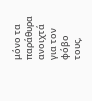μόνο τα παράθυρα ανοιχτά
για τον φόβο τους,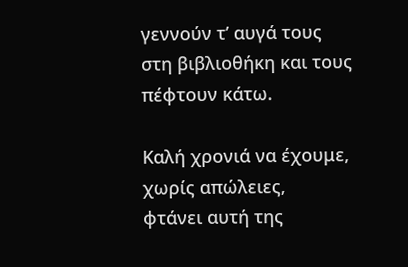γεννούν τ’ αυγά τους
στη βιβλιοθήκη και τους πέφτουν κάτω.

Καλή χρονιά να έχουμε,
χωρίς απώλειες,
φτάνει αυτή της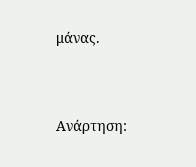μάνας.


Ανάρτηση: